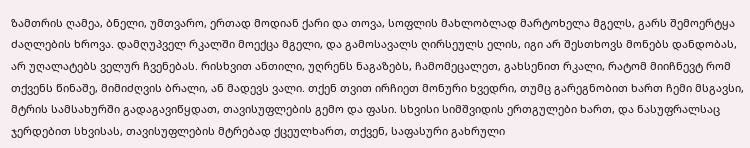ზამთრის ღამეა, ბნელი, უმთვარო, ერთად მოდიან ქარი და თოვა, სოფლის მახლობლად მარტოხელა მგელს, გარს შემოერტყა ძაღლების ხროვა. დამღუპველ რკალში მოექცა მგელი, და გამოსავალს ღირსეულს ელის, იგი არ შესთხოვს მონებს დანდობას, არ უღალატებს ველურ ჩვენებას. რისხვით ანთილი, უღრენს ნაგაზებს, ჩამომეცალეთ, გახსენით რკალი, რატომ მიიჩნევტ რომ თქვენს წინაშე, მიმიძღვის ბრალი, ან მადევს ვალი. თქენ თვით ირჩიეთ მონური ხვედრი, თუმც გარეგნობით ხართ ჩემი მსგავსი, მტრის სამსახურში გადაგავიწყდათ, თავისუფლების გემო და ფასი. სხვისი სიმშვიდის ერთგულები ხართ, და ნასუფრალსაც ჯერდებით სხვისას, თავისუფლების მტრებად ქცეულხართ, თქვენ, საფასური გახრული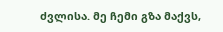ძვლისა. მე ჩემი გზა მაქვს,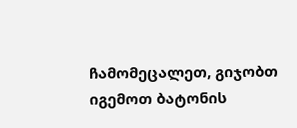ჩამომეცალეთ, გიჯობთ იგემოთ ბატონის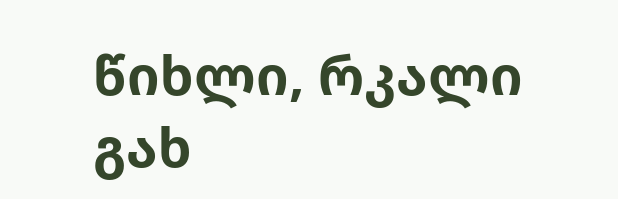წიხლი, რკალი გახ